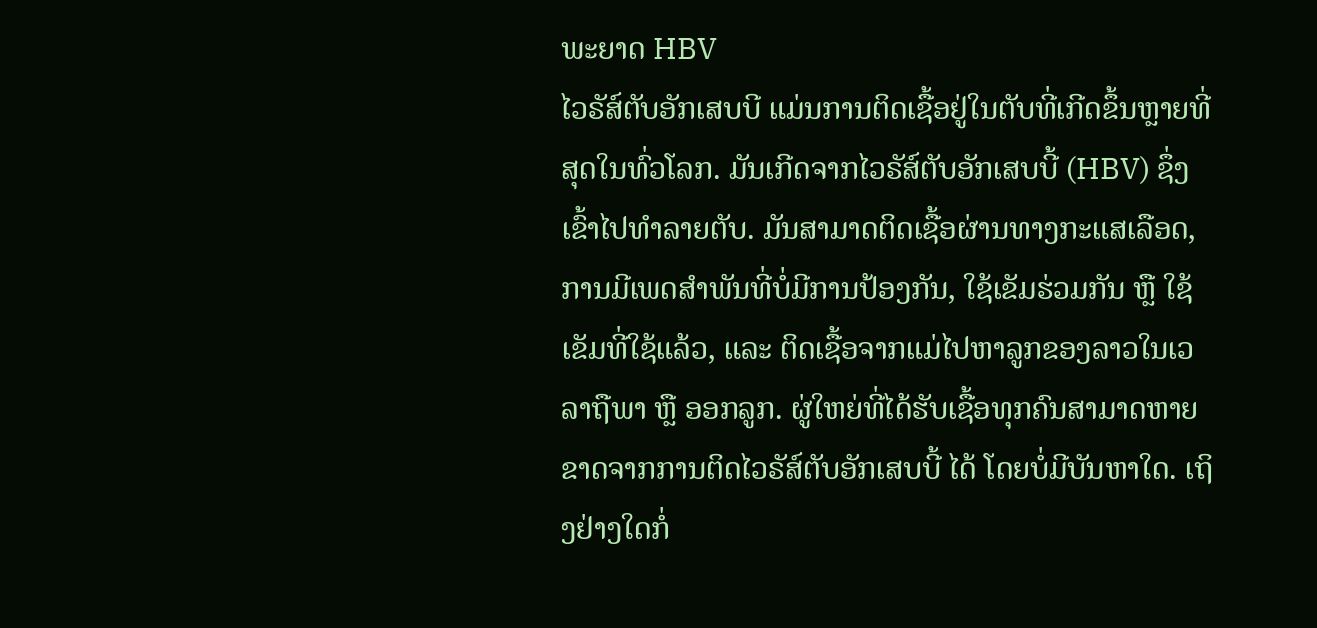ພະຍາດ HBV
ໄວຣັສ໌ຕັບອັກເສບບີ ແມ່ນການຕິດເຊື້ອຢູ່ໃນຕັບທີ່ເກີດຂຶ້ນຫຼາຍທີ່ສຸດໃນທົ່ວໂລກ. ມັນເກີດຈາກໄວຣັສ໌ຕັບອັກເສບບີ້ (HBV) ຊຶ່ງເຂົ້າໄປທໍາລາຍຕັບ. ມັນສາມາດຕິດເຊື້ອຜ່ານທາງກະແສເລືອດ, ການມີເພດສໍາພັນທີ່ບໍ່ມີການປ້ອງກັນ, ໃຊ້ເຂັມຮ່ວມກັນ ຫຼື ໃຊ້ເຂັມທີ່ໃຊ້ແລ້ວ, ແລະ ຕິດເຊື້ອຈາກແມ່ໄປຫາລູກຂອງລາວໃນເວລາຖືພາ ຫຼື ອອກລູກ. ຜູ່ໃຫຍ່ທີ່ໄດ້ຮັບເຊື້ອທຸກຄົນສາມາດຫາຍຂາດຈາກການຕິດໄວຣັສ໌ຕັບອັກເສບບີ້ ໄດ້ ໂດຍບໍ່ມີບັນຫາໃດ. ເຖິງຢ່າງໃດກໍ່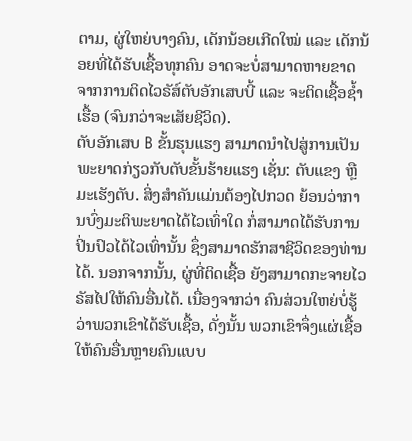ຕາມ, ຜູ່ໃຫຍ່ບາງຄົນ, ເດັກນ້ອຍເກີດໃໝ່ ແລະ ເດັກນ້ອຍທີ່ໄດ້ຮັບເຊື້ອທຸກຄົນ ອາດຈະບໍ່ສາມາດຫາຍຂາດຈາກການຕິດໄວຣັສ໌ຕັບອັກເສບບີ້ ແລະ ຈະຕິດເຊື້ອຊໍ້າເຮື້ອ (ຈົນກວ່າຈະເສັຍຊີວິດ).
ຕັບອັກເສບ B ຂັ້ນຮຸນແຮງ ສາມາດນໍາໄປສູ່ການເປັນພະຍາດກ່ຽວກັບຕັບຂັ້ນຮ້າຍແຮງ ເຊັ່ນ: ຕັບແຂງ ຫຼື ມະເຮັງຕັບ. ສິ່ງສຳຄັນແມ່ນຕ້ອງໄປກວດ ຍ້ອນວ່າການບົ່ງມະຕິພະຍາດໄດ້ໄວເທົ່າໃດ ກໍ່ສາມາດໄດ້ຮັບການປິ່ນປົວໄດ້ໄວເທົ່ານັ້ນ ຊຶ່ງສາມາດຮັກສາຊີວິດຂອງທ່ານໄດ້. ນອກຈາກນັ້ນ, ຜູ່ທີ່ຕິດເຊື້ອ ຍັງສາມາດກະຈາຍໄວຣັສໄປໃຫ້ຄົນອື່ນໄດ້. ເນື່ອງຈາກວ່າ ຄົນສ່ວນໃຫຍ່ບໍ່ຮູ້ວ່າພວກເຂົາໄດ້ຮັບເຊື້ອ, ດັ່ງນັ້ນ ພວກເຂົາຈຶ່ງແຜ່ເຊື້ອໃຫ້ຄົນອື່ນຫຼາຍຄົນແບບ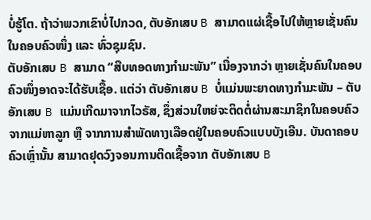ບໍ່ຮູ້ໂຕ. ຖ້າວ່າພວກເຂົາບໍ່ໄປກວດ, ຕັບອັກເສບ B ສາມາດແຜ່ເຊື້ອໄປໃຫ້ຫຼາຍເຊັ່ນຄົນໃນຄອບຄົວໜຶ່ງ ແລະ ທົ່ວຊຸມຊົນ.
ຕັບອັກເສບ B ສາມາດ “ສືບທອດທາງກໍາມະພັນ” ເນື່ອງຈາກວ່າ ຫຼາຍເຊັ່ນຄົນໃນຄອບຄົວໜຶ່ງອາດຈະໄດ້ຮັບເຊື້ອ. ແຕ່ວ່າ ຕັບອັກເສບ B ບໍ່ແມ່ນພະຍາດທາງກໍາມະພັນ – ຕັບອັກເສບ B ແມ່ນເກີດມາຈາກໄວຣັສ, ຊຶ່ງສ່ວນໃຫຍ່ຈະຕິດຕໍ່ຜ່ານສະມາຊິກໃນຄອບຄົວຈາກແມ່ຫາລູກ ຫຼື ຈາກການສໍາພັດທາງເລືອດຢູ່ໃນຄອບຄົວແບບບັງເອີນ. ບັນດາຄອບຄົວເຫຼົ່ານັ້ນ ສາມາດຢຸດວົງຈອນການຕິດເຊື້ອຈາກ ຕັບອັກເສບ B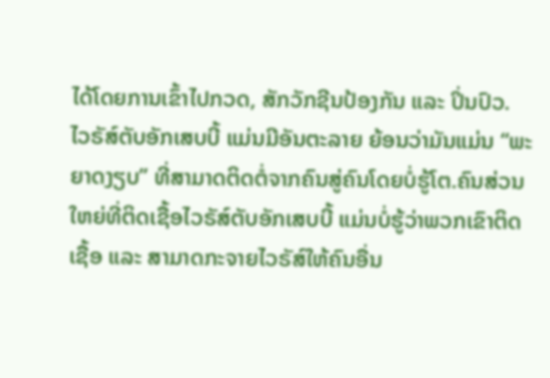ໄດ້ໂດຍການເຂົ້າໄປກວດ, ສັກວັກຊີນປ້ອງກັນ ແລະ ປິ່ນປົວ.
ໄວຣັສ໌ຕັບອັກເສບບີ້ ແມ່ນມີອັນຕະລາຍ ຍ້ອນວ່າມັນແມ່ນ “ພະຍາດງຽບ” ທີ່ສາມາດຕິດຕໍ່ຈາກຄົນສູ່ຄົນໂດຍບໍ່ຮູ້ໂຕ.ຄົນສ່ວນໃຫຍ່ທີ່ຕິດເຊື້ອໄວຣັສ໌ຕັບອັກເສບບີ້ ແມ່ນບໍ່ຮູ້ວ່າພວກເຂົາຕິດເຊື້ອ ແລະ ສາມາດກະຈາຍໄວຣັສ໌ໃຫ້ຄົນອື່ນ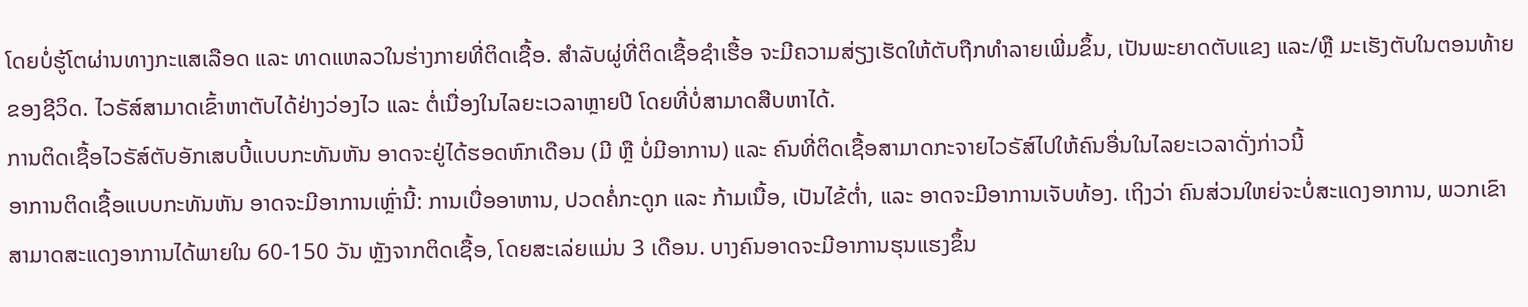ໂດຍບໍ່ຮູ້ໂຕຜ່ານທາງກະແສເລືອດ ແລະ ທາດແຫລວໃນຮ່າງກາຍທີ່ຕິດເຊື້ອ. ສໍາລັບຜູ່ທີ່ຕິດເຊື້ອຊໍາເຮື້ອ ຈະມີຄວາມສ່ຽງເຮັດໃຫ້ຕັບຖືກທໍາລາຍເພີ່ມຂຶ້ນ, ເປັນພະຍາດຕັບແຂງ ແລະ/ຫຼື ມະເຮັງຕັບໃນຕອນທ້າຍຂອງຊີວິດ. ໄວຣັສ໌ສາມາດເຂົ້າຫາຕັບໄດ້ຢ່າງວ່ອງໄວ ແລະ ຕໍ່ເນື່ອງໃນໄລຍະເວລາຫຼາຍປີ ໂດຍທີ່ບໍ່ສາມາດສືບຫາໄດ້.
ການຕິດເຊື້ອໄວຣັສ໌ຕັບອັກເສບບີ້ແບບກະທັນຫັນ ອາດຈະຢູ່ໄດ້ຮອດຫົກເດືອນ (ມີ ຫຼື ບໍ່ມີອາການ) ແລະ ຄົນທີ່ຕິດເຊື້ອສາມາດກະຈາຍໄວຣັສ໌ໄປໃຫ້ຄົນອື່ນໃນໄລຍະເວລາດັ່ງກ່າວນີ້
ອາການຕິດເຊື້ອແບບກະທັນຫັນ ອາດຈະມີອາການເຫຼົ່ານີ້: ການເບື່ອອາຫານ, ປວດຄໍ່ກະດູກ ແລະ ກ້າມເນື້ອ, ເປັນໄຂ້ຕໍ່າ, ແລະ ອາດຈະມີອາການເຈັບທ້ອງ. ເຖິງວ່າ ຄົນສ່ວນໃຫຍ່ຈະບໍ່ສະແດງອາການ, ພວກເຂົາສາມາດສະແດງອາການໄດ້ພາຍໃນ 60-150 ວັນ ຫຼັງຈາກຕິດເຊື້ອ, ໂດຍສະເລ່ຍແມ່ນ 3 ເດືອນ. ບາງຄົນອາດຈະມີອາການຮຸນແຮງຂຶ້ນ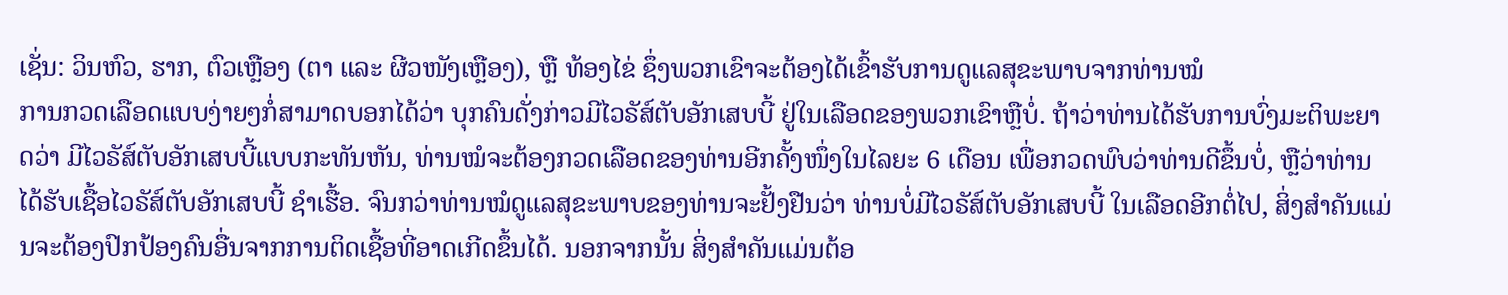ເຊັ່ນ: ວິນຫົວ, ຮາກ, ຕົວເຫຼືອງ (ຕາ ແລະ ຜີວໜັງເຫຼືອງ), ຫຼື ທ້ອງໄຂ່ ຊຶ່ງພວກເຂົາຈະຕ້ອງໄດ້ເຂົ້າຮັບການດູແລສຸຂະພາບຈາກທ່ານໝໍ
ການກວດເລືອດແບບງ່າຍໆກໍ່ສາມາດບອກໄດ້ວ່າ ບຸກຄົນດັ່ງກ່າວມີໄວຣັສ໌ຕັບອັກເສບບີ້ ຢູ່ໃນເລືອດຂອງພວກເຂົາຫຼືບໍ່. ຖ້າວ່າທ່ານໄດ້ຮັບການບົ່ງມະຕິພະຍາດວ່າ ມີໄວຣັສ໌ຕັບອັກເສບບີ້ແບບກະທັນຫັນ, ທ່ານໝໍຈະຕ້ອງກວດເລືອດຂອງທ່ານອີກຄັ້ງໜຶ່ງໃນໄລຍະ 6 ເດືອນ ເພື່ອກວດພົບວ່າທ່ານດີຂຶ້ນບໍ່, ຫຼືວ່າທ່ານໄດ້ຮັບເຊື້ອໄວຣັສ໌ຕັບອັກເສບບີ້ ຊໍາເຮື້ອ. ຈົນກວ່າທ່ານໝໍດູແລສຸຂະພາບຂອງທ່ານຈະຢັ້ງຢືນວ່າ ທ່ານບໍ່ມີໄວຣັສ໌ຕັບອັກເສບບີ້ ໃນເລືອດອີກຕໍ່ໄປ, ສິ່ງສໍາຄັນແມ່ນຈະຕ້ອງປົກປ້ອງຄົນອື່ນຈາກການຕິດເຊື້ອທີ່ອາດເກີດຂຶ້ນໄດ້. ນອກຈາກນັ້ນ ສິ່ງສໍາຄັນແມ່ນຕ້ອ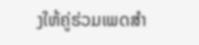ງໃຫ້ຄູ່ຮ່ວມເພດສໍາ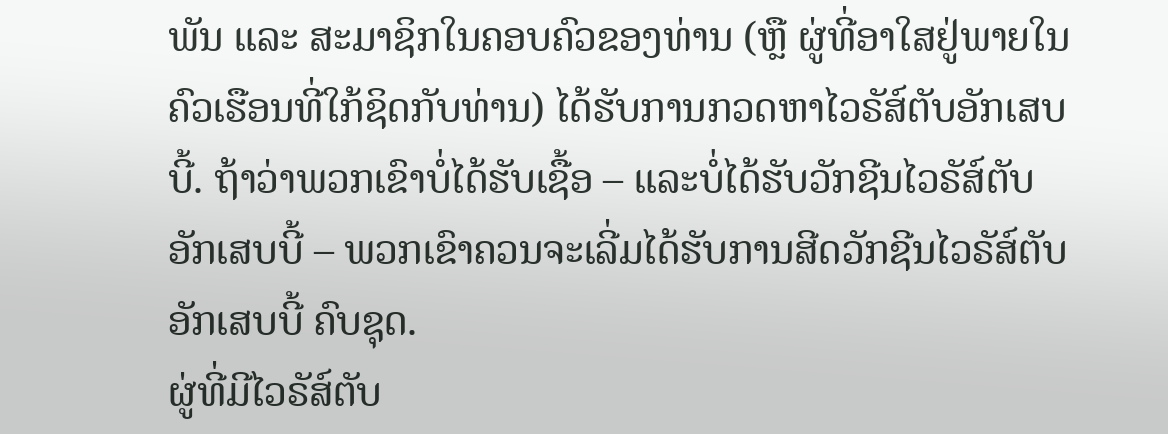ພັນ ແລະ ສະມາຊິກໃນຄອບຄົວຂອງທ່ານ (ຫຼື ຜູ່ທີ່ອາໃສຢູ່ພາຍໃນຄົວເຮືອນທີ່ໃກ້ຊິດກັບທ່ານ) ໄດ້ຮັບການກວດຫາໄວຣັສ໌ຕັບອັກເສບບີ້. ຖ້າວ່າພວກເຂົາບໍ່ໄດ້ຮັບເຊື້ອ – ແລະບໍ່ໄດ້ຮັບວັກຊີນໄວຣັສ໌ຕັບອັກເສບບີ້ – ພວກເຂົາຄວນຈະເລີ່ມໄດ້ຮັບການສີດວັກຊີນໄວຣັສ໌ຕັບອັກເສບບີ້ ຄົບຊຸດ.
ຜູ່ທີ່ມີໄວຣັສ໌ຕັບ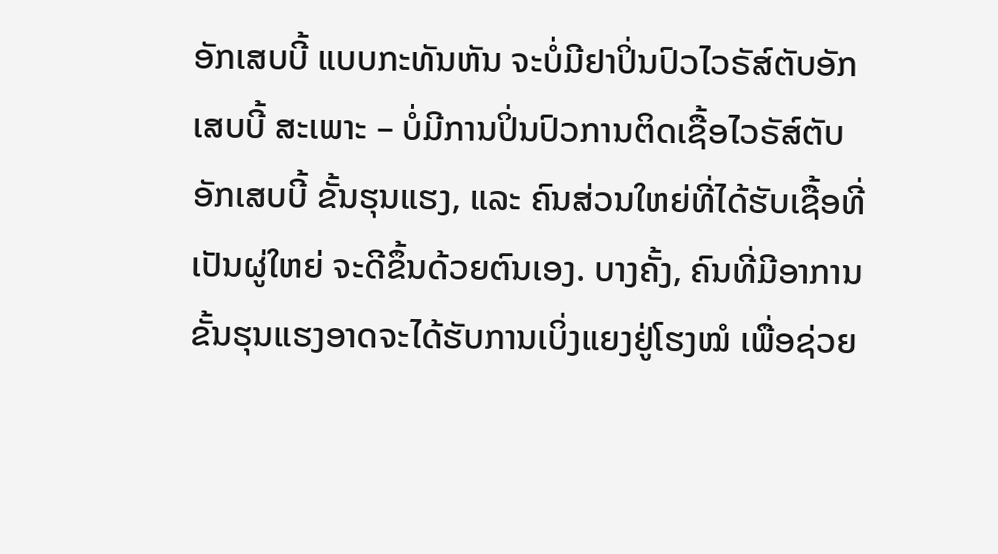ອັກເສບບີ້ ແບບກະທັນຫັນ ຈະບໍ່ມີຢາປິ່ນປົວໄວຣັສ໌ຕັບອັກເສບບີ້ ສະເພາະ – ບໍ່ມີການປິ່ນປົວການຕິດເຊື້ອໄວຣັສ໌ຕັບອັກເສບບີ້ ຂັ້ນຮຸນແຮງ, ແລະ ຄົນສ່ວນໃຫຍ່ທີ່ໄດ້ຮັບເຊື້ອທີ່ເປັນຜູ່ໃຫຍ່ ຈະດີຂຶ້ນດ້ວຍຕົນເອງ. ບາງຄັ້ງ, ຄົນທີ່ມີອາການຂັ້ນຮຸນແຮງອາດຈະໄດ້ຮັບການເບິ່ງແຍງຢູ່ໂຮງໝໍ ເພື່ອຊ່ວຍ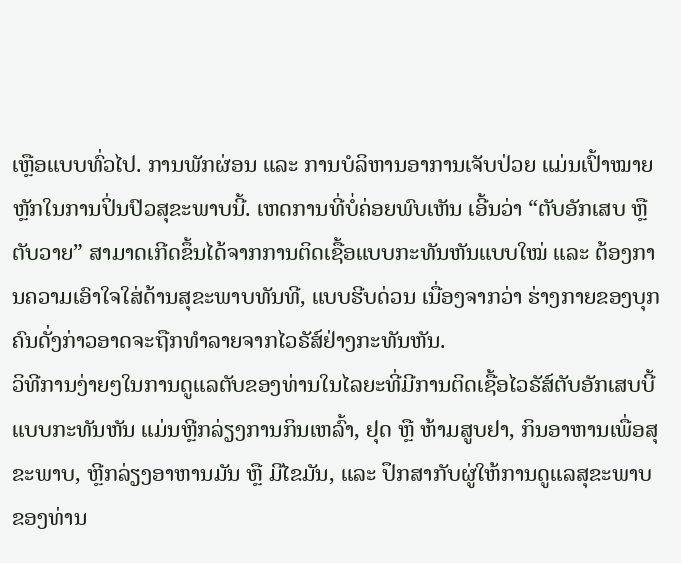ເຫຼືອແບບທົ່ວໄປ. ການພັກຜ່ອນ ແລະ ການບໍລິຫານອາການເຈັບປ່ວຍ ແມ່ນເປົ້າໝາຍຫຼັກໃນການປິ່ນປົວສຸຂະພາບນີ້. ເຫດການທີ່ບໍ່ຄ່ອຍພົບເຫັນ ເອີ້ນວ່າ “ຕັບອັກເສບ ຫຼື ຕັບວາຍ” ສາມາດເກີດຂຶ້ນໄດ້ຈາກການຕິດເຊື້ອແບບກະທັນຫັນແບບໃໝ່ ແລະ ຕ້ອງການຄວາມເອົາໃຈໃສ່ດ້ານສຸຂະພາບທັນທີ, ແບບຮີບດ່ວນ ເນື່ອງຈາກວ່າ ຮ່າງກາຍຂອງບຸກຄົນດັ່ງກ່າວອາດຈະຖືກທໍາລາຍຈາກໄວຣັສ໌ຢ່າງກະທັນຫັນ.
ວິທີການງ່າຍໆໃນການດູແລຕັບຂອງທ່ານໃນໄລຍະທີ່ມີການຕິດເຊື້ອໄວຣັສ໌ຕັບອັກເສບບີ້ ແບບກະທັນຫັນ ແມ່ນຫຼີກລ່ຽງການກິນເຫລົ້າ, ຢຸດ ຫຼື ຫ້າມສູບຢາ, ກິນອາຫານເພື່ອສຸຂະພາບ, ຫຼີກລ່ຽງອາຫານມັນ ຫຼື ມີໄຂມັນ, ແລະ ປຶກສາກັບຜູ່ໃຫ້ການດູແລສຸຂະພາບຂອງທ່ານ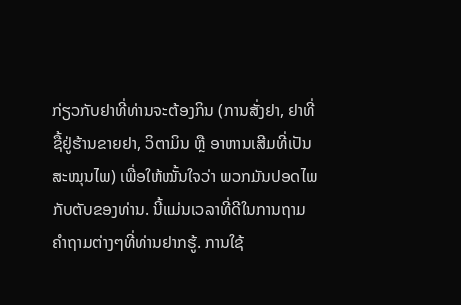ກ່ຽວກັບຢາທີ່ທ່ານຈະຕ້ອງກິນ (ການສັ່ງຢາ, ຢາທີ່ຊື້ຢູ່ຮ້ານຂາຍຢາ, ວິຕາມິນ ຫຼື ອາຫານເສີມທີ່ເປັນສະໝຸນໄພ) ເພື່ອໃຫ້ໝັ້ນໃຈວ່າ ພວກມັນປອດໄພກັບຕັບຂອງທ່ານ. ນີ້ແມ່ນເວລາທີ່ດີໃນການຖາມຄໍາຖາມຕ່າງໆທີ່ທ່ານຢາກຮູ້. ການໃຊ້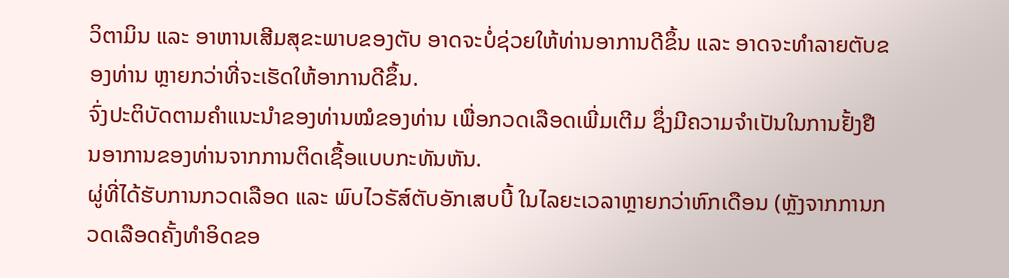ວິຕາມິນ ແລະ ອາຫານເສີມສຸຂະພາບຂອງຕັບ ອາດຈະບໍ່ຊ່ວຍໃຫ້ທ່ານອາການດີຂຶ້ນ ແລະ ອາດຈະທໍາລາຍຕັບຂອງທ່ານ ຫຼາຍກວ່າທີ່ຈະເຮັດໃຫ້ອາການດີຂຶ້ນ.
ຈົ່ງປະຕິບັດຕາມຄໍາແນະນໍາຂອງທ່ານໝໍຂອງທ່ານ ເພື່ອກວດເລືອດເພີ່ມເຕີມ ຊຶ່ງມີຄວາມຈໍາເປັນໃນການຢັ້ງຢືນອາການຂອງທ່ານຈາກການຕິດເຊື້ອແບບກະທັນຫັນ.
ຜູ່ທີ່ໄດ້ຮັບການກວດເລືອດ ແລະ ພົບໄວຣັສ໌ຕັບອັກເສບບີ້ ໃນໄລຍະເວລາຫຼາຍກວ່າຫົກເດືອນ (ຫຼັງຈາກການກວດເລືອດຄັ້ງທໍາອິດຂອ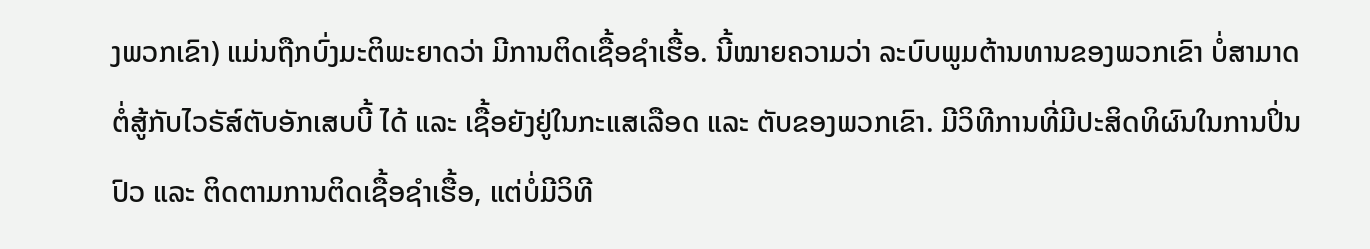ງພວກເຂົາ) ແມ່ນຖືກບົ່ງມະຕິພະຍາດວ່າ ມີການຕິດເຊື້ອຊໍາເຮື້ອ. ນີ້ໝາຍຄວາມວ່າ ລະບົບພູມຕ້ານທານຂອງພວກເຂົາ ບໍ່ສາມາດຕໍ່ສູ້ກັບໄວຣັສ໌ຕັບອັກເສບບີ້ ໄດ້ ແລະ ເຊື້ອຍັງຢູ່ໃນກະແສເລືອດ ແລະ ຕັບຂອງພວກເຂົາ. ມີວິທີການທີ່ມີປະສິດທິຜົນໃນການປິ່ນປົວ ແລະ ຕິດຕາມການຕິດເຊື້ອຊໍາເຮື້ອ, ແຕ່ບໍ່ມີວິທີ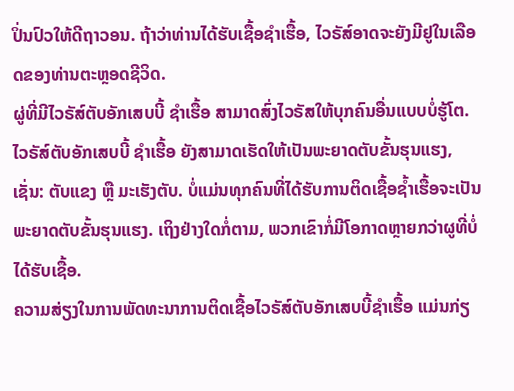ປິ່ນປົວໃຫ້ດີຖາວອນ. ຖ້າວ່າທ່ານໄດ້ຮັບເຊື້ອຊໍາເຮື້ອ, ໄວຣັສ໌ອາດຈະຍັງມີຢູໃນເລືອດຂອງທ່ານຕະຫຼອດຊີວິດ.
ຜູ່ທີ່ມີໄວຣັສ໌ຕັບອັກເສບບີ້ ຊໍາເຮື້ອ ສາມາດສົ່ງໄວຣັສໃຫ້ບຸກຄົນອື່ນແບບບໍ່ຮູ້ໂຕ. ໄວຣັສ໌ຕັບອັກເສບບີ້ ຊໍາເຮື້ອ ຍັງສາມາດເຮັດໃຫ້ເປັນພະຍາດຕັບຂັ້ນຮຸນແຮງ, ເຊັ່ນ: ຕັບແຂງ ຫຼື ມະເຮັງຕັບ. ບໍ່ແມ່ນທຸກຄົນທີ່ໄດ້ຮັບການຕິດເຊື້ອຊໍ້າເຮື້ອຈະເປັນພະຍາດຕັບຂັ້ນຮຸນແຮງ. ເຖິງຢ່າງໃດກໍ່ຕາມ, ພວກເຂົາກໍ່ມີໂອກາດຫຼາຍກວ່າຜູທີ່ບໍ່ໄດ້ຮັບເຊື້ອ.
ຄວາມສ່ຽງໃນການພັດທະນາການຕິດເຊື້ອໄວຣັສ໌ຕັບອັກເສບບີ້ຊໍາເຮື້ອ ແມ່ນກ່ຽ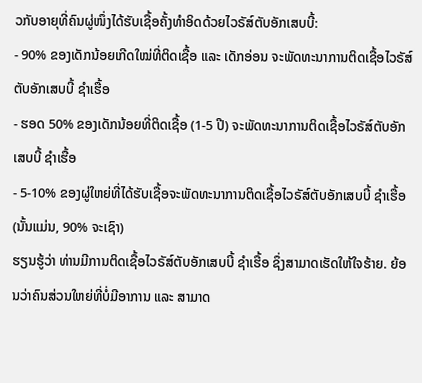ວກັບອາຍຸທີ່ຄົນຜູ່ໜຶ່ງໄດ້ຮັບເຊື້ອຄັ້ງທໍາອິດດ້ວຍໄວຣັສ໌ຕັບອັກເສບບີ້:
- 90% ຂອງເດັກນ້ອຍເກີດໃໝ່ທີ່ຕິດເຊື້ອ ແລະ ເດັກອ່ອນ ຈະພັດທະນາການຕິດເຊື້ອໄວຣັສ໌ຕັບອັກເສບບີ້ ຊໍາເຮື້ອ
- ຮອດ 50% ຂອງເດັກນ້ອຍທີ່ຕິດເຊື້ອ (1-5 ປີ) ຈະພັດທະນາການຕິດເຊື້ອໄວຣັສ໌ຕັບອັກເສບບີ້ ຊໍາເຮື້ອ
- 5-10% ຂອງຜູ່ໃຫຍ່ທີ່ໄດ້ຮັບເຊື້ອຈະພັດທະນາການຕິດເຊື້ອໄວຣັສ໌ຕັບອັກເສບບີ້ ຊໍາເຮື້ອ (ນັ້ນແມ່ນ, 90% ຈະເຊົາ)
ຮຽນຮູ້ວ່າ ທ່ານມີການຕິດເຊື້ອໄວຣັສ໌ຕັບອັກເສບບີ້ ຊໍາເຮື້ອ ຊຶ່ງສາມາດເຮັດໃຫ້ໃຈຮ້າຍ. ຍ້ອນວ່າຄົນສ່ວນໃຫຍ່ທີ່ບໍ່ມີອາການ ແລະ ສາມາດ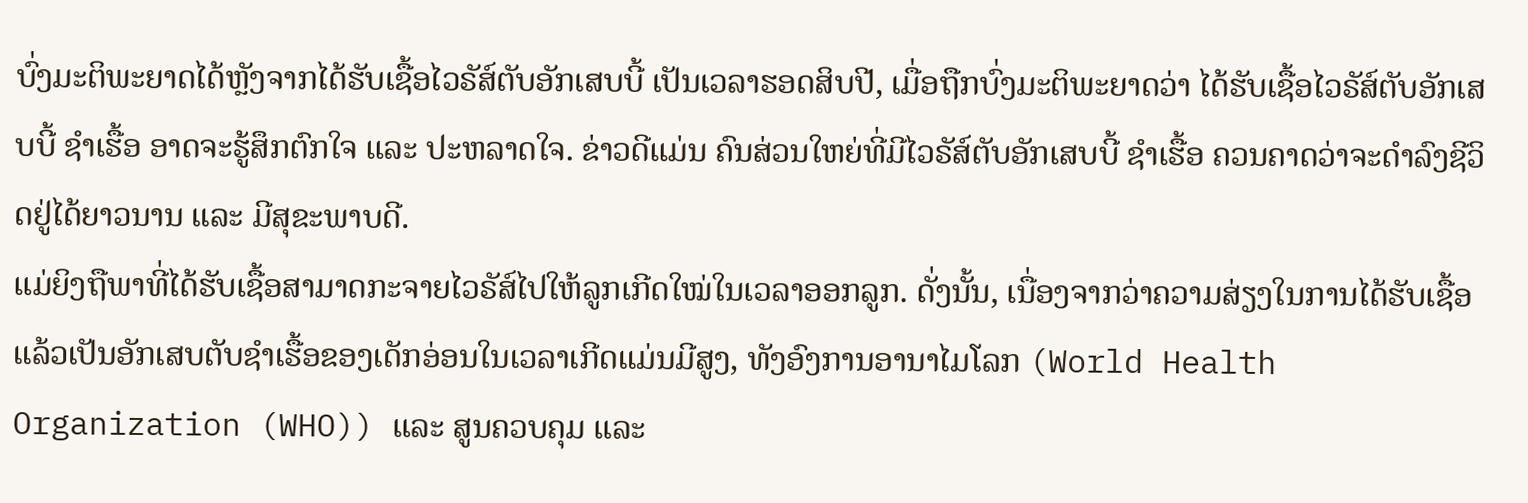ບົ່ງມະຕິພະຍາດໄດ້ຫຼັງຈາກໄດ້ຮັບເຊື້ອໄວຣັສ໌ຕັບອັກເສບບີ້ ເປັນເວລາຮອດສິບປີ, ເມື່ອຖືກບົ່ງມະຕິພະຍາດວ່າ ໄດ້ຮັບເຊື້ອໄວຣັສ໌ຕັບອັກເສບບີ້ ຊໍາເຮື້ອ ອາດຈະຮູ້ສຶກຕົກໃຈ ແລະ ປະຫລາດໃຈ. ຂ່າວດີແມ່ນ ຄົນສ່ວນໃຫຍ່ທີ່ມີໄວຣັສ໌ຕັບອັກເສບບີ້ ຊໍາເຮື້ອ ຄວນຄາດວ່າຈະດໍາລົງຊີວິດຢູ່ໄດ້ຍາວນານ ແລະ ມີສຸຂະພາບດີ.
ແມ່ຍິງຖືພາທີ່ໄດ້ຮັບເຊື້ອສາມາດກະຈາຍໄວຣັສ໌ໄປໃຫ້ລູກເກີດໃໝ່ໃນເວລາອອກລູກ. ດັ່ງນັ້ນ, ເນື່ອງຈາກວ່າຄວາມສ່ຽງໃນການໄດ້ຮັບເຊື້ອແລ້ວເປັນອັກເສບຕັບຊໍາເຮື້ອຂອງເດັກອ່ອນໃນເວລາເກີດແມ່ນມີສູງ, ທັງອົງການອານາໄມໂລກ (World Health Organization (WHO)) ແລະ ສູນຄວບຄຸມ ແລະ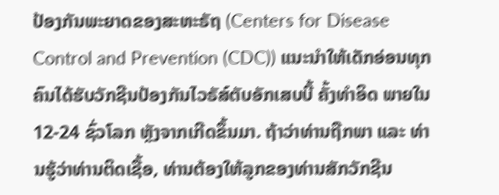ປ້ອງກັນພະຍາດຂອງສະຫະຣັຖ (Centers for Disease Control and Prevention (CDC)) ແນະນໍາໃຫ້ເດັກອ່ອນທຸກຄົນໄດ້ຮັບວັກຊີນປ້ອງກັນໄວຣັສ໌ຕັບອັກເສບບີ້ ຄັ້ງທໍາອິດ ພາຍໃນ 12-24 ຊົ່ວໂລກ ຫຼັງຈາກເກີດຂຶ້ນມາ. ຖ້າວ່າທ່ານຖືກພາ ແລະ ທ່ານຮູ້ວ່າທ່ານຕິດເຊື້ອ, ທ່ານຕ້ອງໃຫ້ລູກຂອງທ່ານສັກວັກຊີນ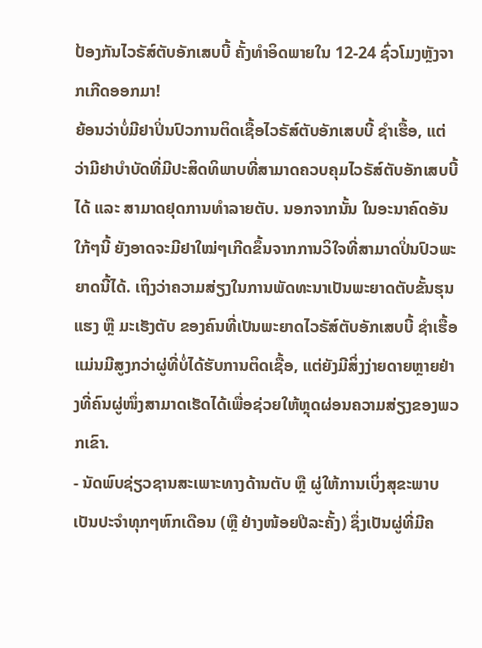ປ້ອງກັນໄວຣັສ໌ຕັບອັກເສບບີ້ ຄັ້ງທໍາອິດພາຍໃນ 12-24 ຊົ່ວໂມງຫຼັງຈາກເກີດອອກມາ!
ຍ້ອນວ່າບໍ່ມີຢາປິ່ນປົວການຕິດເຊື້ອໄວຣັສ໌ຕັບອັກເສບບີ້ ຊໍາເຮື້ອ, ແຕ່ວ່າມີຢາບໍາບັດທີ່ມີປະສິດທິພາບທີ່ສາມາດຄວບຄຸມໄວຣັສ໌ຕັບອັກເສບບີ້ ໄດ້ ແລະ ສາມາດຢຸດການທໍາລາຍຕັບ. ນອກຈາກນັ້ນ ໃນອະນາຄົດອັນໃກ້ໆນີ້ ຍັງອາດຈະມີຢາໃໝ່ໆເກີດຂຶ້ນຈາກການວິໃຈທີ່ສາມາດປິ່ນປົວພະຍາດນີ້ໄດ້. ເຖິງວ່າຄວາມສ່ຽງໃນການພັດທະນາເປັນພະຍາດຕັບຂັ້ນຮຸນແຮງ ຫຼື ມະເຮັງຕັບ ຂອງຄົນທີ່ເປັນພະຍາດໄວຣັສ໌ຕັບອັກເສບບີ້ ຊໍາເຮື້ອ ແມ່ນມີສູງກວ່າຜູ່ທີ່ບໍ່ໄດ້ຮັບການຕິດເຊື້ອ, ແຕ່ຍັງມີສິ່ງງ່າຍດາຍຫຼາຍຢ່າງທີ່ຄົນຜູ່ໜຶ່ງສາມາດເຮັດໄດ້ເພື່ອຊ່ວຍໃຫ້ຫຼຸດຜ່ອນຄວາມສ່ຽງຂອງພວກເຂົາ.
- ນັດພົບຊ່ຽວຊານສະເພາະທາງດ້ານຕັບ ຫຼື ຜູ່ໃຫ້ການເບິ່ງສຸຂະພາບ ເປັນປະຈໍາທຸກໆຫົກເດືອນ (ຫຼື ຢ່າງໜ້ອຍປີລະຄັ້ງ) ຊຶ່ງເປັນຜູ່ທີ່ມີຄ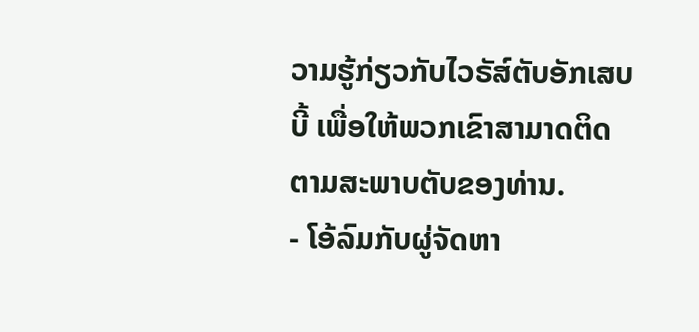ວາມຮູ້ກ່ຽວກັບໄວຣັສ໌ຕັບອັກເສບບີ້ ເພື່ອໃຫ້ພວກເຂົາສາມາດຕິດຕາມສະພາບຕັບຂອງທ່ານ.
- ໂອ້ລົມກັບຜູ່ຈັດຫາ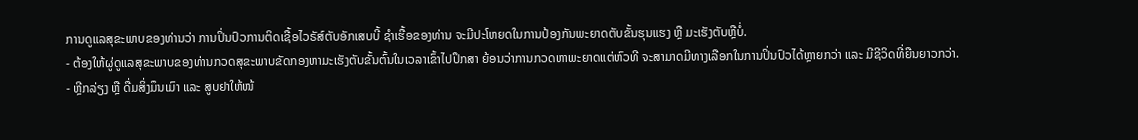ການດູແລສຸຂະພາບຂອງທ່ານວ່າ ການປິ່ນປົວການຕິດເຊື້ອໄວຣັສ໌ຕັບອັກເສບບີ້ ຊໍາເຮື້ອຂອງທ່ານ ຈະມີປະໂຫຍດໃນການປ້ອງກັນພະຍາດຕັບຂັ້ນຮຸນແຮງ ຫຼື ມະເຮັງຕັບຫຼືບໍ່.
- ຕ້ອງໃຫ້ຜູ່ດູແລສຸຂະພາບຂອງທ່ານກວດສຸຂະພາບຂັດກອງຫາມະເຮັງຕັບຂັ້ນຕົ້ນໃນເວລາເຂົ້າໄປປຶກສາ ຍ້ອນວ່າການກວດຫາພະຍາດແຕ່ຫົວທີ ຈະສາມາດມີທາງເລືອກໃນການປິ່ນປົວໄດ້ຫຼາຍກວ່າ ແລະ ມີຊີວິດທີ່ຍືນຍາວກວ່າ.
- ຫຼີກລ່ຽງ ຫຼື ດື່ມສິ່ງມຶນເມົາ ແລະ ສູບຢາໃຫ້ໜ້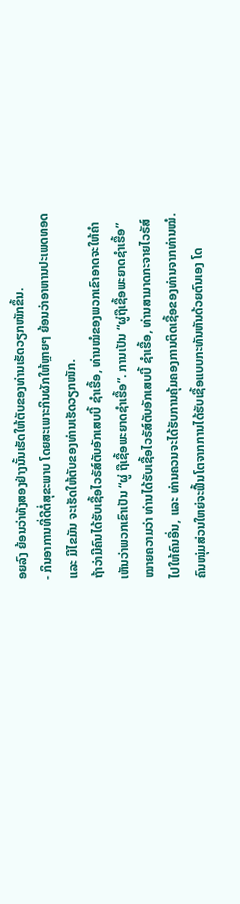ອຍລົງ ຍ້ອນວ່າທັງສອງຢ່າງນັ້ນເຮັດໃຫ້ຕັບຂອງທ່ານເຮັດວຽກໜັກຂຶ້ນ.
- ກິນອາການທີ່ດີຕໍ່ສຸຂະພາບ ໂດຍສະເພາະກິນຜັກໃຫ້ຫຼາຍໆ ຍ້ອນວ່າອາຫານປະເພດທອດ ແລະ ມີໄຂມັນ ຈະເຮັດໃຫ້ຕັບຂອງທ່ານເຮັດວຽກໜັກ.
ຖ້າວ່າມີຄົນໄດ້ຮັບເຊື້ອໄວຣັສ໌ຕັບອັກເສບບີ້ ຊໍາເຮື້ອ, ທ່ານໝໍຂອງພວກເຂົາອາດຈະໃຫ້ຄໍາເຫັນວ່າພວກເຂົາເປັນ “ຜູ່ ຖືເຊື້ອພະຍາດຊໍາເຮື້ອ”. ການເປັນ “ຜູ່ຖືເຊື້ອພະຍາດຊໍາເຮື້ອ” ໝາຍຄວາມວ່າ ທ່ານໄດ້ຮັບເຊື້ອໄວຣັສ໌ຕັບອັກເສບບີ້ ຊໍາເຮື້ອ, ທ່ານສາມາດກະຈາຍໄວຣັສ໌ໄປໃຫ້ຄົນອື່ນ, ແລະ ທ່ານຄວນຈະໄດ້ຮັບການຄຸ້ມຄອງການຕິດເຊື້ອຂອງທ່ານຈາກທ່ານໝໍ.
ຄົນໜຸ່ມສ່ວນໃຫຍ່ຈະຟື້ນໂຕຈາກການໄດ້ຮັບເຊື້ອແບບກະທັນຫັນດ້ວຍຕົນເອງ ໂດ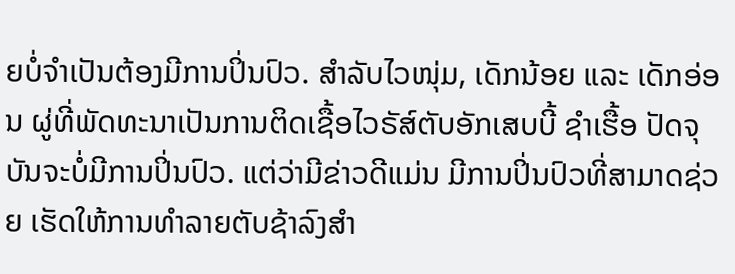ຍບໍ່ຈໍາເປັນຕ້ອງມີການປິ່ນປົວ. ສໍາລັບໄວໜຸ່ມ, ເດັກນ້ອຍ ແລະ ເດັກອ່ອນ ຜູ່ທີ່ພັດທະນາເປັນການຕິດເຊື້ອໄວຣັສ໌ຕັບອັກເສບບີ້ ຊໍາເຮື້ອ ປັດຈຸບັນຈະບໍ່ມີການປິ່ນປົວ. ແຕ່ວ່າມີຂ່າວດີແມ່ນ ມີການປິ່ນປົວທີ່ສາມາດຊ່ວຍ ເຮັດໃຫ້ການທຳລາຍຕັບຊ້າລົງສໍາ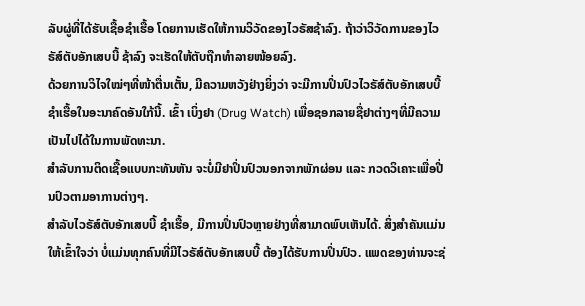ລັບຜູ່ທີ່ໄດ້ຮັບເຊື້ອຊໍາເຮື້ອ ໂດຍການເຮັດໃຫ້ການວິວັດຂອງໄວຣັສຊ້າລົງ. ຖ້າວ່າວິວັດການຂອງໄວຣັສ໌ຕັບອັກເສບບີ້ ຊ້າລົງ ຈະເຮັດໃຫ້ຕັບຖືກທໍາລາຍໜ້ອຍລົງ.
ດ້ວຍການວິໄຈໃໝ່ໆທີ່ໜ້າຕື່ນເຕັ້ນ, ມີຄວາມຫວັງຢ່າງຍິ່ງວ່າ ຈະມີການປິ່ນປົວໄວຣັສ໌ຕັບອັກເສບບີ້ ຊໍາເຮື້ອໃນອະນາຄົດອັນໃກ້ນີ້. ເຂົ້າ ເບິ່ງຢາ (Drug Watch) ເພື່ອຊອກລາຍຊື່ຢາຕ່າງໆທີ່ມີຄວາມເປັນໄປໄດ້ໃນການພັດທະນາ.
ສໍາລັບການຕິດເຊື້ອແບບກະທັນຫັນ ຈະບໍ່ມີຢາປິ່ນປົວນອກຈາກພັກຜ່ອນ ແລະ ກວດວິເຄາະເພື່ອປີ່ນປົວຕາມອາການຕ່າງໆ.
ສໍາລັບໄວຣັສ໌ຕັບອັກເສບບີ້ ຊໍາເຮື້ອ, ມີການປິ່ນປົວຫຼາຍຢ່າງທີ່ສາມາດພົບເຫັນໄດ້. ສິ່ງສໍາຄັນແມ່ນໃຫ້ເຂົ້າໃຈວ່າ ບໍ່ແມ່ນທຸກຄົນທີ່ມີໄວຣັສ໌ຕັບອັກເສບບີ້ ຕ້ອງໄດ້ຮັບການປິ່ນປົວ. ແພດຂອງທ່ານຈະຊ່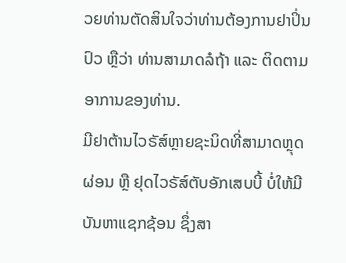ວຍທ່ານຕັດສິນໃຈວ່າທ່ານຕ້ອງການຢາປິ່ນປົວ ຫຼືວ່າ ທ່ານສາມາດລໍຖ້າ ແລະ ຕິດຕາມອາການຂອງທ່ານ.
ມີຢາຕ້ານໄວຣັສ໌ຫຼາຍຊະນິດທີ່ສາມາດຫຼຸດຜ່ອນ ຫຼື ຢຸດໄວຣັສ໌ຕັບອັກເສບບີ້ ບໍ່ໃຫ້ມີບັນຫາແຊກຊ້ອນ ຊຶ່ງສາ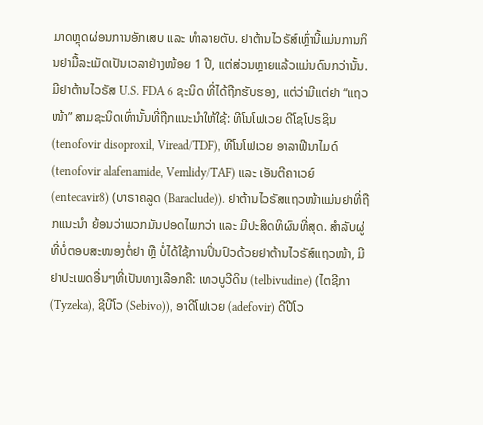ມາດຫຼຸດຜ່ອນການອັກເສບ ແລະ ທໍາລາຍຕັບ. ຢາຕ້ານໄວຣັສ໌ເຫຼົ່ານີ້ແມ່ນການກິນຢາມື້ລະເມັດເປັນເວລາຢ່າງໜ້ອຍ 1 ປີ, ແຕ່ສ່ວນຫຼາຍແລ້ວແມ່ນດົນກວ່ານັ້ນ. ມີຢາຕ້ານໄວຣັສ U.S. FDA 6 ຊະນິດ ທີ່ໄດ້ຖືກຮັບຮອງ, ແຕ່ວ່າມີແຕ່ຢາ “ແຖວໜ້າ” ສາມຊະນິດເທົ່ານັ້ນທີ່ຖືກແນະນໍາໃຫ້ໃຊ້: ທີໂນໂຟເວຍ ດີໂຊໂປຣຊິນ (tenofovir disoproxil, Viread/TDF), ທີໂນໂຟເວຍ ອາລາຟີນາໄມດ໌ (tenofovir alafenamide, Vemlidy/TAF) ແລະ ເອັນຕີຄາເວຍ໌ (entecavir8) (ບາຣາຄລູດ (Baraclude)). ຢາຕ້ານໄວຣັສແຖວໜ້າແມ່ນຢາທີ່ຖືກແນະນໍາ ຍ້ອນວ່າພວກມັນປອດໄພກວ່າ ແລະ ມີປະສິດທິຜົນທີ່ສຸດ. ສໍາລັບຜູ່ທີ່ບໍ່ຕອບສະໜອງຕໍ່ຢາ ຫຼື ບໍ່ໄດ້ໃຊ້ການປິ່ນປົວດ້ວຍຢາຕ້ານໄວຣັສ໌ແຖວໜ້າ, ມີຢາປະເພດອື່ນໆທີ່ເປັນທາງເລືອກຄື: ເທວບູວີດິນ (telbivudine) (ໄຕຊີກາ (Tyzeka), ຊີບີໂວ (Sebivo)), ອາດີໂຟເວຍ (adefovir) ດີປີໂວ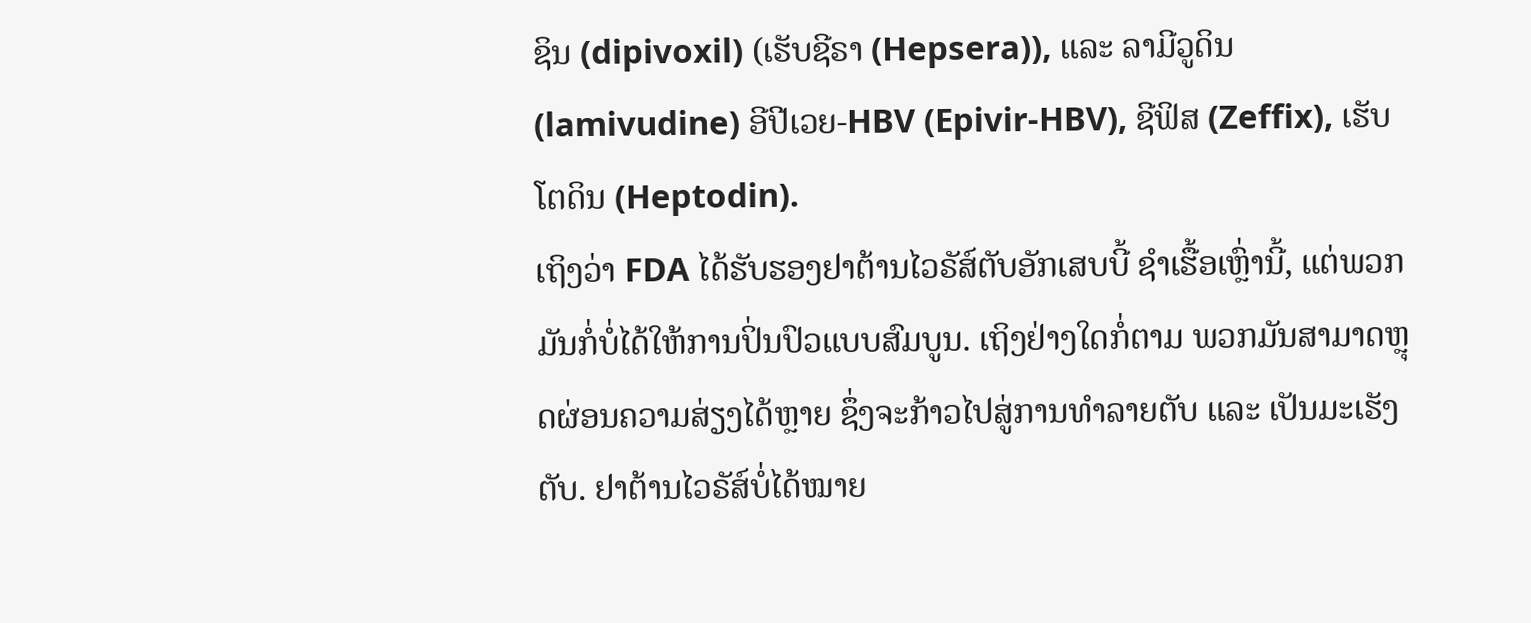ຊິນ (dipivoxil) (ເຮັບຊີຣາ (Hepsera)), ແລະ ລາມີວູດິນ (lamivudine) ອີປີເວຍ-HBV (Epivir-HBV), ຊີຟິສ (Zeffix), ເຮັບໂຕດິນ (Heptodin).
ເຖິງວ່າ FDA ໄດ້ຮັບຮອງຢາຕ້ານໄວຣັສ໌ຕັບອັກເສບບີ້ ຊໍາເຮື້ອເຫຼົ່ານີ້, ແຕ່ພວກມັນກໍ່ບໍ່ໄດ້ໃຫ້ການປິ່ນປົວແບບສົມບູນ. ເຖິງຢ່າງໃດກໍ່ຕາມ ພວກມັນສາມາດຫຼຸດຜ່ອນຄວາມສ່ຽງໄດ້ຫຼາຍ ຊຶ່ງຈະກ້າວໄປສູ່ການທຳລາຍຕັບ ແລະ ເປັນມະເຮັງຕັບ. ຢາຕ້ານໄວຣັສ໌ບໍ່ໄດ້ໝາຍ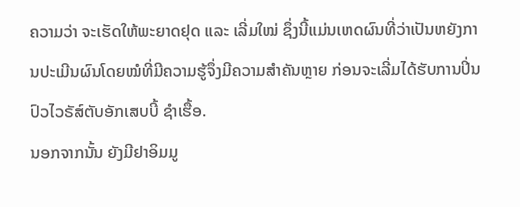ຄວາມວ່າ ຈະເຮັດໃຫ້ພະຍາດຢຸດ ແລະ ເລີ່ມໃໝ່ ຊຶ່ງນີ້ແມ່ນເຫດຜົນທີ່ວ່າເປັນຫຍັງການປະເມີນຜົນໂດຍໝໍທີ່ມີຄວາມຮູ້ຈຶ່ງມີຄວາມສໍາຄັນຫຼາຍ ກ່ອນຈະເລີ່ມໄດ້ຮັບການປິ່ນປົວໄວຣັສ໌ຕັບອັກເສບບີ້ ຊໍາເຮື້ອ.
ນອກຈາກນັ້ນ ຍັງມີຢາອິມມູ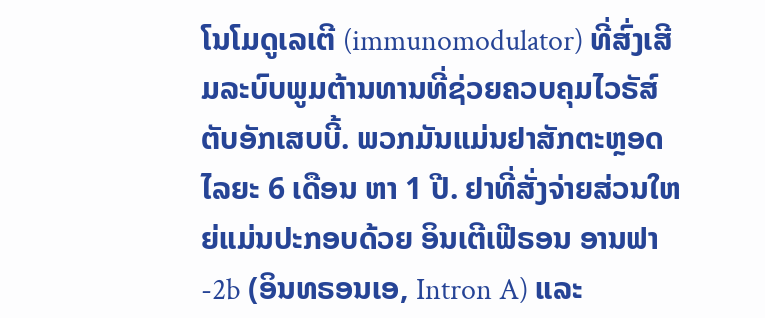ໂນໂມດູເລເຕີ (immunomodulator) ທີ່ສົ່ງເສີມລະບົບພູມຕ້ານທານທີ່ຊ່ວຍຄວບຄຸມໄວຣັສ໌ຕັບອັກເສບບີ້. ພວກມັນແມ່ນຢາສັກຕະຫຼອດໄລຍະ 6 ເດືອນ ຫາ 1 ປີ. ຢາທີ່ສັ່ງຈ່າຍສ່ວນໃຫຍ່ແມ່ນປະກອບດ້ວຍ ອິນເຕີເຟີຣອນ ອານຟາ-2b (ອິນທຣອນເອ, Intron A) ແລະ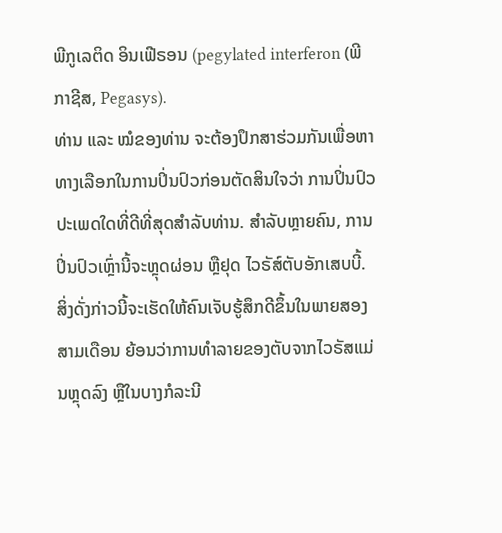ພີກູເລຕິດ ອິນເຟີຣອນ (pegylated interferon (ພີກາຊີສ, Pegasys).
ທ່ານ ແລະ ໝໍຂອງທ່ານ ຈະຕ້ອງປຶກສາຮ່ວມກັນເພື່ອຫາທາງເລືອກໃນການປິ່ນປົວກ່ອນຕັດສິນໃຈວ່າ ການປິ່ນປົວປະເພດໃດທີ່ດີທີ່ສຸດສໍາລັບທ່ານ. ສໍາລັບຫຼາຍຄົນ, ການປິ່ນປົວເຫຼົ່ານີ້ຈະຫຼຸດຜ່ອນ ຫຼືຢຸດ ໄວຣັສ໌ຕັບອັກເສບບີ້. ສິ່ງດັ່ງກ່າວນີ້ຈະເຮັດໃຫ້ຄົນເຈັບຮູ້ສຶກດີຂຶ້ນໃນພາຍສອງສາມເດືອນ ຍ້ອນວ່າການທໍາລາຍຂອງຕັບຈາກໄວຣັສແມ່ນຫຼຸດລົງ ຫຼືໃນບາງກໍລະນີ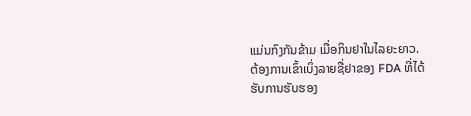ແມ່ນກົງກັນຂ້າມ ເມື່ອກິນຢາໃນໄລຍະຍາວ.
ຕ້ອງການເຂົ້າເບິ່ງລາຍຊື່ຢາຂອງ FDA ທີ່ໄດ້ຮັບການຮັບຮອງ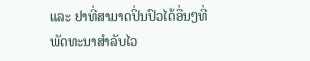ແລະ ຢາທີ່ສາມາດປິ່ນປົວໄດ້ອື່ນໆທີ່ພັດທະນາສໍາລັບໄວ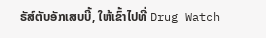ຣັສ໌ຕັບອັກເສບບີ້, ໃຫ້ເຂົ້າໄປທີ່ Drug Watch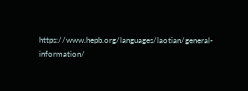https://www.hepb.org/languages/laotian/general-information/